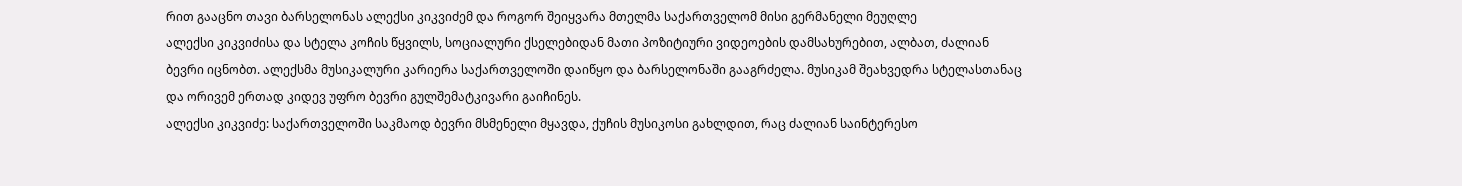რით გააცნო თავი ბარსელონას ალექსი კიკვიძემ და როგორ შეიყვარა მთელმა საქართველომ მისი გერმანელი მეუღლე
ალექსი კიკვიძისა და სტელა კოჩის წყვილს, სოციალური ქსელებიდან მათი პოზიტიური ვიდეოების დამსახურებით, ალბათ, ძალიან ბევრი იცნობთ. ალექსმა მუსიკალური კარიერა საქართველოში დაიწყო და ბარსელონაში გააგრძელა. მუსიკამ შეახვედრა სტელასთანაც და ორივემ ერთად კიდევ უფრო ბევრი გულშემატკივარი გაიჩინეს.
ალექსი კიკვიძე: საქართველოში საკმაოდ ბევრი მსმენელი მყავდა, ქუჩის მუსიკოსი გახლდით, რაც ძალიან საინტერესო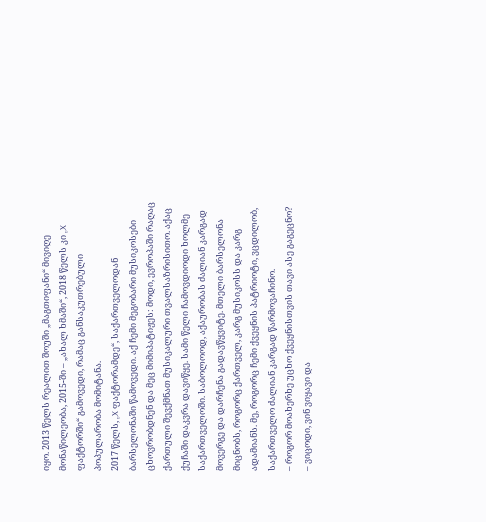იყო. 2013 წელს რეალით შოუში „მაგთიფანი“ მივიღე მონაწილეობა, 2015-ში – „ახალ ხმაში“, 2018 წელს კი „X ფაქტორში“ გამოვედი, რამაც განსაკუთრებული პოპულარობა მომიტანა.
2017 წელს, „X ფაქტორამდე“, საქართველოდან ბარსელონაში წამოვედი. აქ ჩემი მეგობარი მუსიკოსები ცხოვრობდნენ და მეც მიმიპატიჟეს: მოდი, ევროპაში რაღაც ქართული შევქმნათ მუსიკალური თვალსაზრისითო. აქაც ქუჩაში დაკვრა დავიწყე. სამი წელი ჩამოვდიოდი ხოლმე საქართველოში. საბოლოოდ, აქაურობას ძალიან კარგად მოვერგე და დარჩენა გადავწყვიტე. მთელი ბარსელონა მიცნობს, როგორც ქართველ, კარგ მუსიკოსს და კარგ ადამიანს. მე, როგორც ჩემი ქვეყნის პატრიოტი, ვცდილობ, საქართველო ძალიან კარგად წარმოვაჩინო.
– როგორ მოახერხე უცხო ქვეყნისთვის თავი ასე გაგეცნო?
– ვიცოდი, ვინ ვიყავი და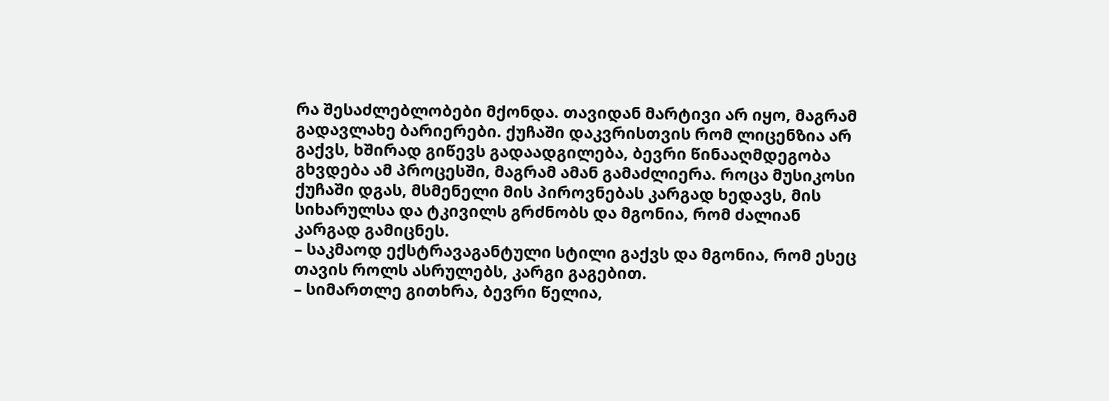რა შესაძლებლობები მქონდა. თავიდან მარტივი არ იყო, მაგრამ გადავლახე ბარიერები. ქუჩაში დაკვრისთვის რომ ლიცენზია არ გაქვს, ხშირად გიწევს გადაადგილება, ბევრი წინააღმდეგობა გხვდება ამ პროცესში, მაგრამ ამან გამაძლიერა. როცა მუსიკოსი ქუჩაში დგას, მსმენელი მის პიროვნებას კარგად ხედავს, მის სიხარულსა და ტკივილს გრძნობს და მგონია, რომ ძალიან კარგად გამიცნეს.
– საკმაოდ ექსტრავაგანტული სტილი გაქვს და მგონია, რომ ესეც თავის როლს ასრულებს, კარგი გაგებით.
– სიმართლე გითხრა, ბევრი წელია,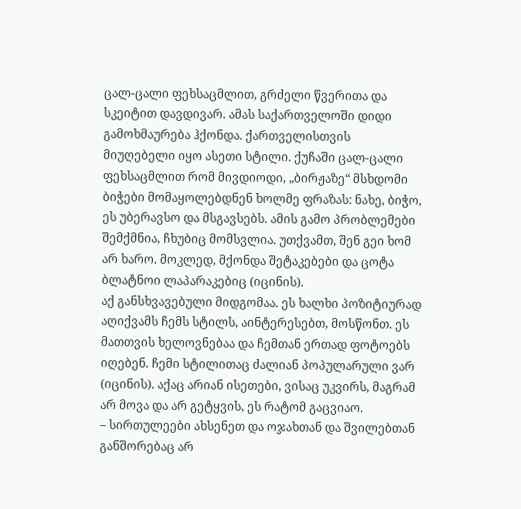ცალ-ცალი ფეხსაცმლით, გრძელი წვერითა და სკეიტით დავდივარ. ამას საქართველოში დიდი გამოხმაურება ჰქონდა. ქართველისთვის მიუღებელი იყო ასეთი სტილი. ქუჩაში ცალ-ცალი ფეხსაცმლით რომ მივდიოდი, „ბირჟაზე“ მსხდომი ბიჭები მომაყოლებდნენ ხოლმე ფრაზას: ნახე, ბიჭო, ეს უბერავსო და მსგავსებს. ამის გამო პრობლემები შემქმნია, ჩხუბიც მომსვლია. უთქვამთ, შენ გეი ხომ არ ხარო. მოკლედ, მქონდა შეტაკებები და ცოტა ბლატნოი ლაპარაკებიც (იცინის).
აქ განსხვავებული მიდგომაა. ეს ხალხი პოზიტიურად აღიქვამს ჩემს სტილს, აინტერესებთ, მოსწონთ. ეს მათთვის ხელოვნებაა და ჩემთან ერთად ფოტოებს იღებენ. ჩემი სტილითაც ძალიან პოპულარული ვარ (იცინის). აქაც არიან ისეთები, ვისაც უკვირს, მაგრამ არ მოვა და არ გეტყვის, ეს რატომ გაცვიაო.
– სირთულეები ახსენეთ და ოჯახთან და შვილებთან განშორებაც არ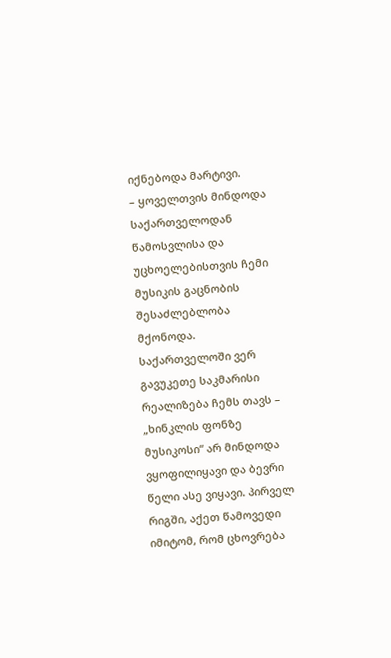იქნებოდა მარტივი.
– ყოველთვის მინდოდა საქართველოდან წამოსვლისა და უცხოელებისთვის ჩემი მუსიკის გაცნობის შესაძლებლობა მქონოდა. საქართველოში ვერ გავუკეთე საკმარისი რეალიზება ჩემს თავს – „ხინკლის ფონზე მუსიკოსი“ არ მინდოდა ვყოფილიყავი და ბევრი წელი ასე ვიყავი. პირველ რიგში, აქეთ წამოვედი იმიტომ, რომ ცხოვრება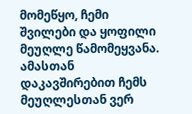მომეწყო, ჩემი შვილები და ყოფილი მეუღლე წამომეყვანა. ამასთან დაკავშირებით ჩემს მეუღლესთან ვერ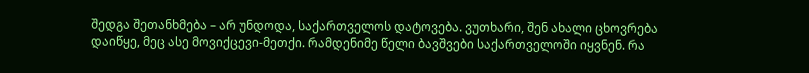შედგა შეთანხმება – არ უნდოდა, საქართველოს დატოვება. ვუთხარი, შენ ახალი ცხოვრება დაიწყე, მეც ასე მოვიქცევი-მეთქი. რამდენიმე წელი ბავშვები საქართველოში იყვნენ. რა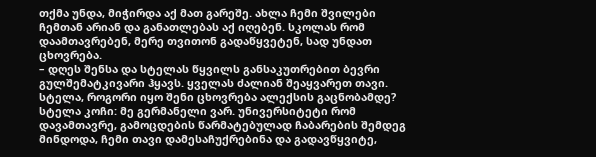თქმა უნდა, მიჭირდა აქ მათ გარეშე. ახლა ჩემი შვილები ჩემთან არიან და განათლებას აქ იღებენ. სკოლას რომ დაამთავრებენ, მერე თვითონ გადაწყვეტენ, სად უნდათ ცხოვრება.
– დღეს შენსა და სტელას წყვილს განსაკუთრებით ბევრი გულშემატკივარი ჰყავს. ყველას ძალიან შეაყვარეთ თავი. სტელა, როგორი იყო შენი ცხოვრება ალექსის გაცნობამდე?
სტელა კოჩი: მე გერმანელი ვარ. უნივერსიტეტი რომ დავამთავრე, გამოცდების წარმატებულად ჩაბარების შემდეგ მინდოდა, ჩემი თავი დამესაჩუქრებინა და გადავწყვიტე,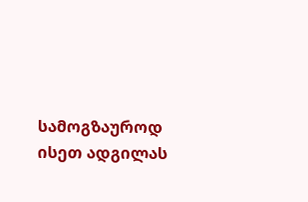სამოგზაუროდ ისეთ ადგილას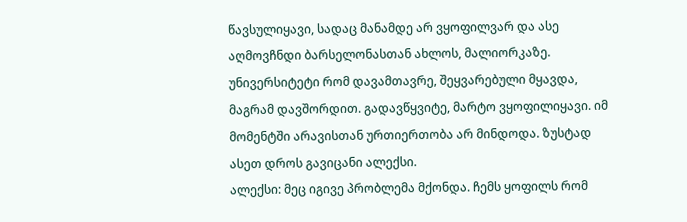წავსულიყავი, სადაც მანამდე არ ვყოფილვარ და ასე აღმოვჩნდი ბარსელონასთან ახლოს, მალიორკაზე. უნივერსიტეტი რომ დავამთავრე, შეყვარებული მყავდა, მაგრამ დავშორდით. გადავწყვიტე, მარტო ვყოფილიყავი. იმ მომენტში არავისთან ურთიერთობა არ მინდოდა. ზუსტად ასეთ დროს გავიცანი ალექსი.
ალექსი: მეც იგივე პრობლემა მქონდა. ჩემს ყოფილს რომ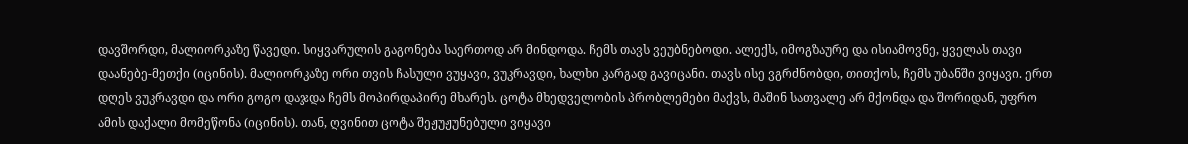დავშორდი, მალიორკაზე წავედი. სიყვარულის გაგონება საერთოდ არ მინდოდა. ჩემს თავს ვეუბნებოდი. ალექს, იმოგზაურე და ისიამოვნე, ყველას თავი დაანებე-მეთქი (იცინის). მალიორკაზე ორი თვის ჩასული ვუყავი, ვუკრავდი, ხალხი კარგად გავიცანი. თავს ისე ვგრძნობდი, თითქოს, ჩემს უბანში ვიყავი. ერთ დღეს ვუკრავდი და ორი გოგო დაჯდა ჩემს მოპირდაპირე მხარეს. ცოტა მხედველობის პრობლემები მაქვს, მაშინ სათვალე არ მქონდა და შორიდან, უფრო ამის დაქალი მომეწონა (იცინის). თან, ღვინით ცოტა შეჟუჟუნებული ვიყავი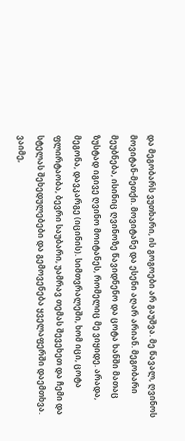და მეგობარს ვუთხარი, ის გოგოები არ გაუშვა. მე წავალ, ღვინოს მოვიტან-მეთქი. მოვიტანე და ესენი აღარ არიან. მეგობარი მეუბნება, ისინიც ღვინოზე წავიდნენო და ცოტა ხანში მათაც ზუსტად იგივე ღვინო მოიტანეს, რომელიც მე ვიყიდე. არადა, მეგონა, დავკარგე (იცინის). სიმთვრალეში, ხომ იცი, ცოტა ფლირტაობა, ბევრი საუბარი, უამრავ თემას შევეხეთ და ჩემი და სტელას შეხედულებები და გემოვენება ყველაფერში დაემთხვა. ვაიმე,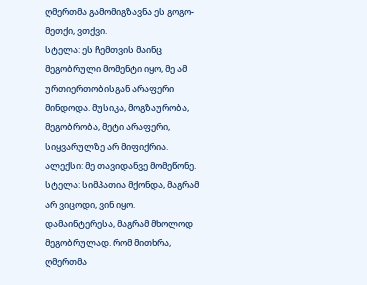ღმერთმა გამომიგზავნა ეს გოგო-მეთქი, ვთქვი.
სტელა: ეს ჩემთვის მაინც მეგობრული მომენტი იყო, მე ამ ურთიერთობისგან არაფერი მინდოდა. მუსიკა, მოგზაურობა, მეგობრობა, მეტი არაფერი, სიყვარულზე არ მიფიქრია.
ალექსი: მე თავიდანვე მომეწონე.
სტელა: სიმპათია მქონდა, მაგრამ არ ვიცოდი, ვინ იყო. დამაინტერესა, მაგრამ მხოლოდ მეგობრულად. რომ მითხრა, ღმერთმა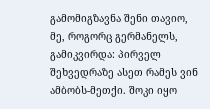გამომიგზავნა შენი თავიო, მე, როგორც გერმანელს, გამიკვირდა: პირველ შეხვედრაზე ასეთ რამეს ვინ ამბობს-მეთქი. შოკი იყო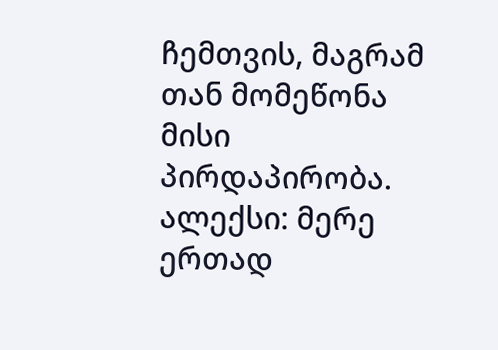ჩემთვის, მაგრამ თან მომეწონა მისი პირდაპირობა.
ალექსი: მერე ერთად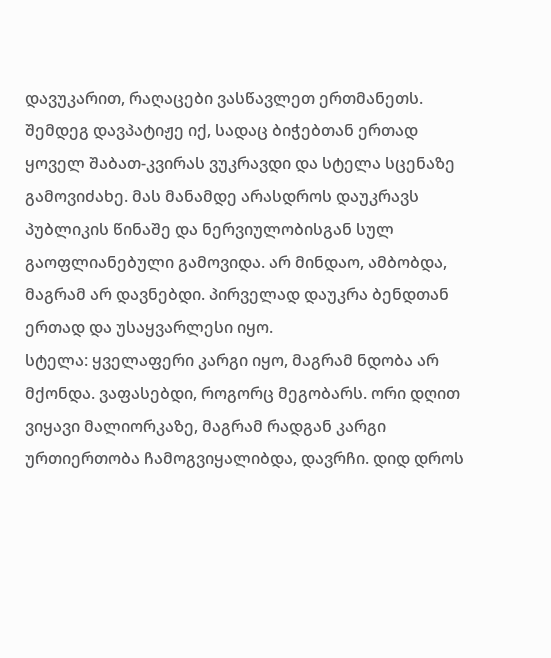დავუკარით, რაღაცები ვასწავლეთ ერთმანეთს. შემდეგ დავპატიჟე იქ, სადაც ბიჭებთან ერთად ყოველ შაბათ-კვირას ვუკრავდი და სტელა სცენაზე გამოვიძახე. მას მანამდე არასდროს დაუკრავს პუბლიკის წინაშე და ნერვიულობისგან სულ გაოფლიანებული გამოვიდა. არ მინდაო, ამბობდა, მაგრამ არ დავნებდი. პირველად დაუკრა ბენდთან ერთად და უსაყვარლესი იყო.
სტელა: ყველაფერი კარგი იყო, მაგრამ ნდობა არ მქონდა. ვაფასებდი, როგორც მეგობარს. ორი დღით ვიყავი მალიორკაზე, მაგრამ რადგან კარგი ურთიერთობა ჩამოგვიყალიბდა, დავრჩი. დიდ დროს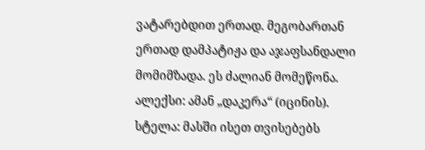ვატარებდით ერთად. მეგობართან ერთად დამპატიჟა და აჯაფსანდალი მომიმზადა. ეს ძალიან მომეწონა.
ალექსი: ამან „დაკერა“ (იცინის).
სტელა: მასში ისეთ თვისებებს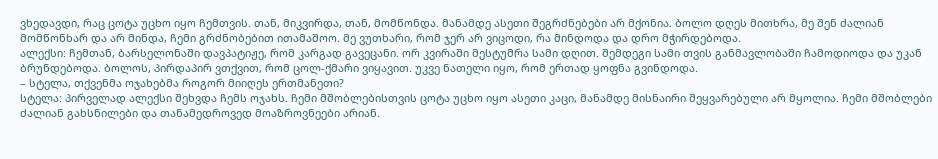ვხედავდი, რაც ცოტა უცხო იყო ჩემთვის. თან, მიკვირდა, თან, მომწონდა. მანამდე ასეთი შეგრძნებები არ მქონია. ბოლო დღეს მითხრა, მე შენ ძალიან მომწონხარ და არ მინდა, ჩემი გრძნობებით ითამაშოო. მე ვუთხარი, რომ ჯერ არ ვიცოდი, რა მინდოდა და დრო მჭირდებოდა.
ალექსი: ჩემთან, ბარსელონაში დავპატიჟე, რომ კარგად გავეცანი. ორ კვირაში მესტუმრა სამი დღით. შემდეგი სამი თვის განმავლობაში ჩამოდიოდა და უკან ბრუნდებოდა. ბოლოს, პირდაპირ ვთქვით, რომ ცოლ-ქმარი ვიყავით. უკვე ნათელი იყო, რომ ერთად ყოფნა გვინდოდა.
– სტელა, თქვენმა ოჯახებმა როგორ მიიღეს ერთმანეთი?
სტელა: პირველად ალექსი შეხვდა ჩემს ოჯახს. ჩემი მშობლებისთვის ცოტა უცხო იყო ასეთი კაცი, მანამდე მისნაირი შეყვარებული არ მყოლია. ჩემი მშობლები ძალიან გახსნილები და თანამედროვედ მოაზროვნეები არიან.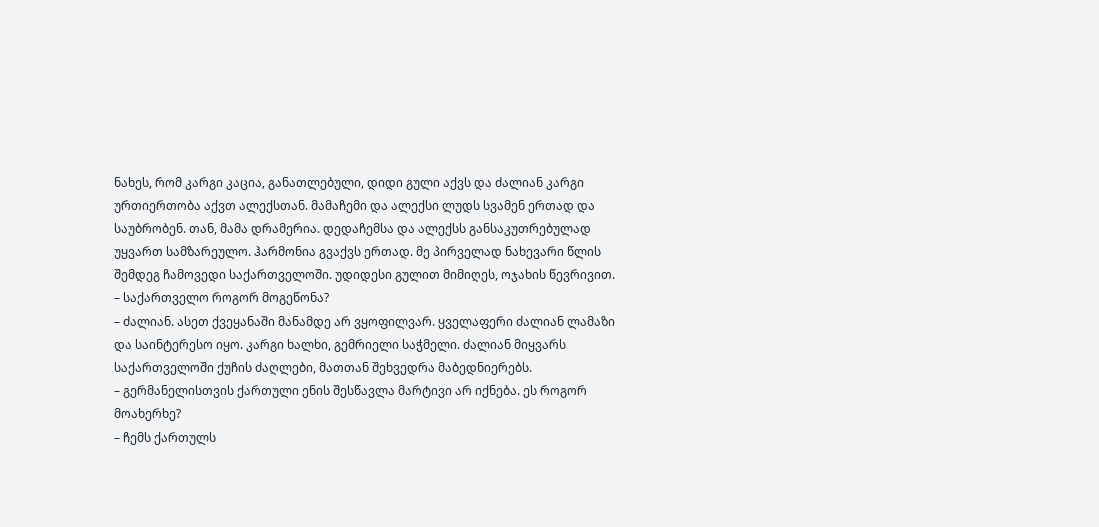ნახეს, რომ კარგი კაცია, განათლებული, დიდი გული აქვს და ძალიან კარგი ურთიერთობა აქვთ ალექსთან. მამაჩემი და ალექსი ლუდს სვამენ ერთად და საუბრობენ. თან, მამა დრამერია. დედაჩემსა და ალექსს განსაკუთრებულად უყვართ სამზარეულო. ჰარმონია გვაქვს ერთად. მე პირველად ნახევარი წლის შემდეგ ჩამოვედი საქართველოში. უდიდესი გულით მიმიღეს, ოჯახის წევრივით.
– საქართველო როგორ მოგეწონა?
– ძალიან. ასეთ ქვეყანაში მანამდე არ ვყოფილვარ. ყველაფერი ძალიან ლამაზი და საინტერესო იყო. კარგი ხალხი, გემრიელი საჭმელი. ძალიან მიყვარს საქართველოში ქუჩის ძაღლები, მათთან შეხვედრა მაბედნიერებს.
– გერმანელისთვის ქართული ენის შესწავლა მარტივი არ იქნება. ეს როგორ მოახერხე?
– ჩემს ქართულს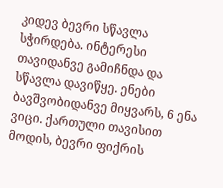კიდევ ბევრი სწავლა სჭირდება. ინტერესი თავიდანვე გამიჩნდა და სწავლა დავიწყე. ენები ბავშვობიდანვე მიყვარს, 6 ენა ვიცი. ქართული თავისით მოდის, ბევრი ფიქრის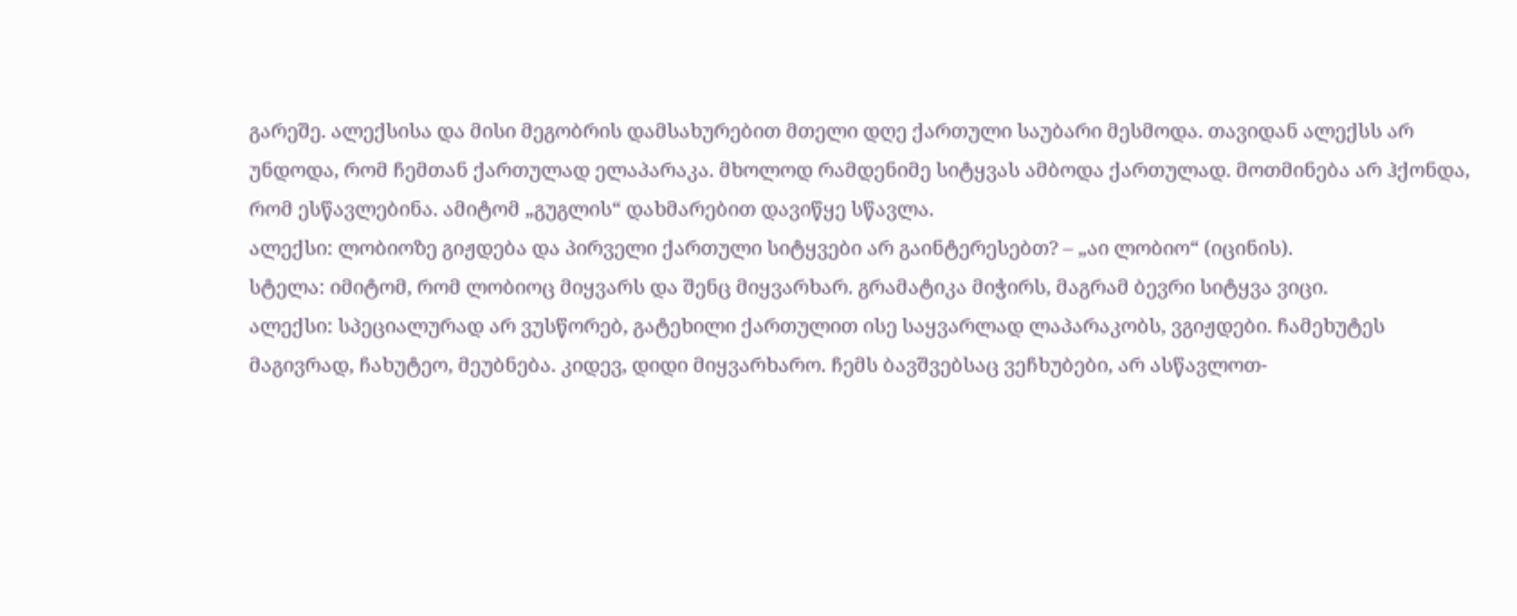გარეშე. ალექსისა და მისი მეგობრის დამსახურებით მთელი დღე ქართული საუბარი მესმოდა. თავიდან ალექსს არ უნდოდა, რომ ჩემთან ქართულად ელაპარაკა. მხოლოდ რამდენიმე სიტყვას ამბოდა ქართულად. მოთმინება არ ჰქონდა, რომ ესწავლებინა. ამიტომ „გუგლის“ დახმარებით დავიწყე სწავლა.
ალექსი: ლობიოზე გიჟდება და პირველი ქართული სიტყვები არ გაინტერესებთ? – „აი ლობიო“ (იცინის).
სტელა: იმიტომ, რომ ლობიოც მიყვარს და შენც მიყვარხარ. გრამატიკა მიჭირს, მაგრამ ბევრი სიტყვა ვიცი.
ალექსი: სპეციალურად არ ვუსწორებ, გატეხილი ქართულით ისე საყვარლად ლაპარაკობს, ვგიჟდები. ჩამეხუტეს მაგივრად, ჩახუტეო, მეუბნება. კიდევ, დიდი მიყვარხარო. ჩემს ბავშვებსაც ვეჩხუბები, არ ასწავლოთ-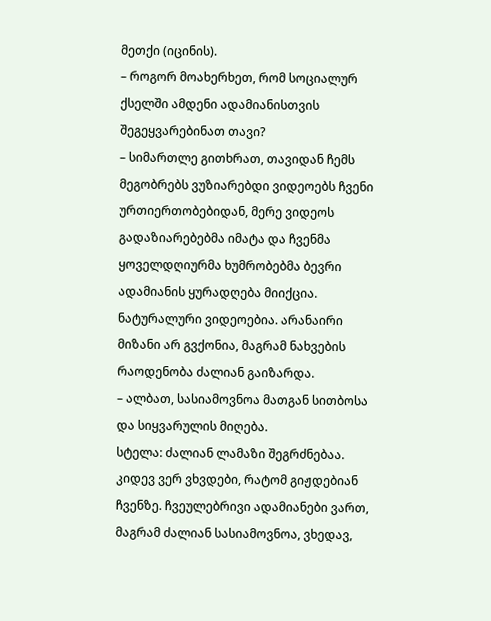მეთქი (იცინის).
– როგორ მოახერხეთ, რომ სოციალურ ქსელში ამდენი ადამიანისთვის შეგეყვარებინათ თავი?
– სიმართლე გითხრათ, თავიდან ჩემს მეგობრებს ვუზიარებდი ვიდეოებს ჩვენი ურთიერთობებიდან, მერე ვიდეოს გადაზიარებებმა იმატა და ჩვენმა ყოველდღიურმა ხუმრობებმა ბევრი ადამიანის ყურადღება მიიქცია. ნატურალური ვიდეოებია. არანაირი მიზანი არ გვქონია, მაგრამ ნახვების რაოდენობა ძალიან გაიზარდა.
– ალბათ, სასიამოვნოა მათგან სითბოსა და სიყვარულის მიღება.
სტელა: ძალიან ლამაზი შეგრძნებაა. კიდევ ვერ ვხვდები, რატომ გიჟდებიან ჩვენზე. ჩვეულებრივი ადამიანები ვართ, მაგრამ ძალიან სასიამოვნოა, ვხედავ,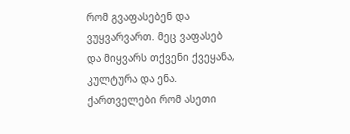რომ გვაფასებენ და ვუყვარვართ. მეც ვაფასებ და მიყვარს თქვენი ქვეყანა, კულტურა და ენა. ქართველები რომ ასეთი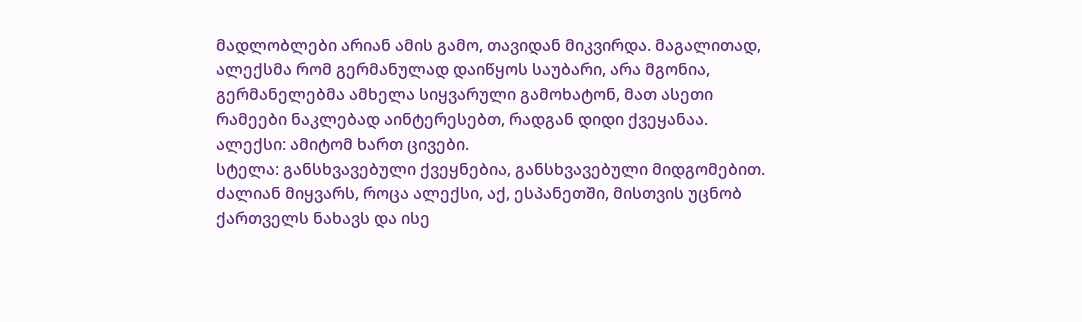მადლობლები არიან ამის გამო, თავიდან მიკვირდა. მაგალითად, ალექსმა რომ გერმანულად დაიწყოს საუბარი, არა მგონია, გერმანელებმა ამხელა სიყვარული გამოხატონ, მათ ასეთი რამეები ნაკლებად აინტერესებთ, რადგან დიდი ქვეყანაა.
ალექსი: ამიტომ ხართ ცივები.
სტელა: განსხვავებული ქვეყნებია, განსხვავებული მიდგომებით. ძალიან მიყვარს, როცა ალექსი, აქ, ესპანეთში, მისთვის უცნობ ქართველს ნახავს და ისე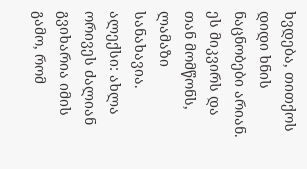ხვდება, თითქოს დიდი ხნის ნაცნობები არიან. ეს მიკვირს და თან მომწონს, ლამაზი სანახავია.
ალექსი: ახლა ორივეს ძალიან გვიხარია იმის გამო, რომ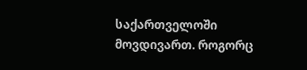საქართველოში მოვდივართ. როგორც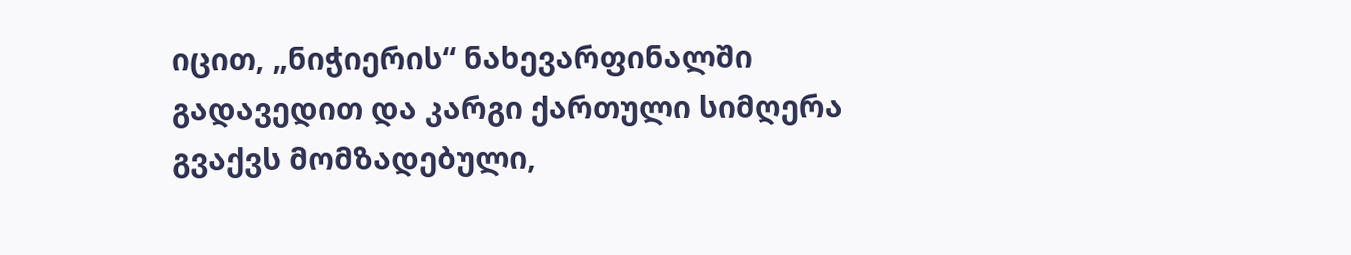იცით, „ნიჭიერის“ ნახევარფინალში გადავედით და კარგი ქართული სიმღერა გვაქვს მომზადებული,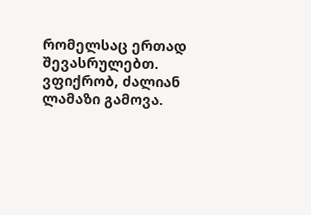რომელსაც ერთად შევასრულებთ. ვფიქრობ, ძალიან ლამაზი გამოვა.